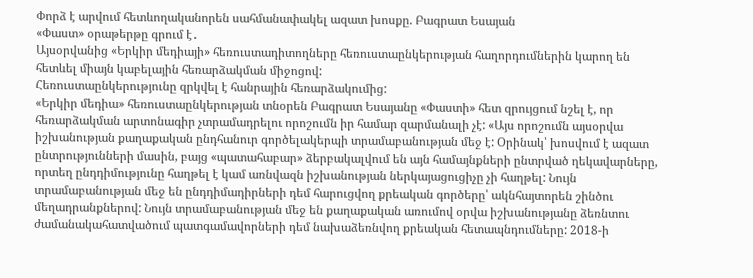Փորձ է արվում հետևողականորեն սահմանափակել ազատ խոսքը. Բագրատ Եսայան
«Փաստ» օրաթերթը գրում է․
Այսօրվանից «Երկիր մեդիայի» հեռուստադիտողները հեռուստաընկերության հաղորդումներին կարող են հետևել միայն կաբելային հեռարձակման միջոցով:
Հեռուստաընկերությունը զրկվել է հանրային հեռարձակումից:
«Երկիր մեդիա» հեռուստաընկերության տնօրեն Բագրատ Եսայանը «Փաստի» հետ զրույցում նշել է, որ հեռարձակման արտոնագիր չտրամադրելու որոշումն իր համար զարմանալի չէ: «Այս որոշումն այսօրվա իշխանության քաղաքական ընդհանուր գործելակերպի տրամաբանության մեջ է: Օրինակ՝ խոսվում է ազատ ընտրությունների մասին, բայց «պատահաբար» ձերբակալվում են այն համայնքների ընտրված ղեկավարները, որտեղ ընդդիմությունը հաղթել է կամ առնվազն իշխանության ներկայացուցիչը չի հաղթել: Նույն տրամաբանության մեջ են ընդդիմադիրների դեմ հարուցվող քրեական գործերը՝ ակնհայտորեն շինծու մեղադրանքներով: Նույն տրամաբանության մեջ են քաղաքական առումով օրվա իշխանությանը ձեռնտու ժամանակահատվածում պատգամավորների դեմ նախաձեռնվող քրեական հետապնդումները: 2018-ի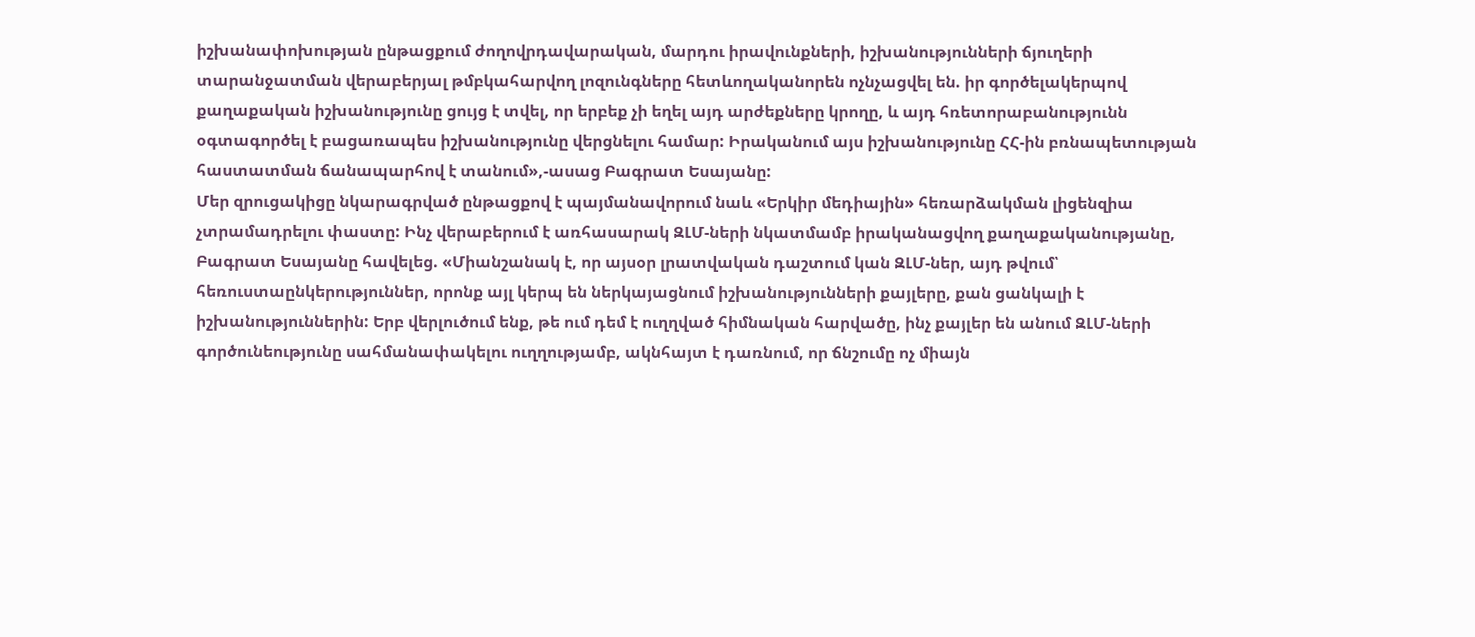իշխանափոխության ընթացքում ժողովրդավարական, մարդու իրավունքների, իշխանությունների ճյուղերի տարանջատման վերաբերյալ թմբկահարվող լոզունգները հետևողականորեն ոչնչացվել են. իր գործելակերպով քաղաքական իշխանությունը ցույց է տվել, որ երբեք չի եղել այդ արժեքները կրողը, և այդ հռետորաբանությունն օգտագործել է բացառապես իշխանությունը վերցնելու համար: Իրականում այս իշխանությունը ՀՀ-ին բռնապետության հաստատման ճանապարհով է տանում»,-ասաց Բագրատ Եսայանը:
Մեր զրուցակիցը նկարագրված ընթացքով է պայմանավորում նաև «Երկիր մեդիային» հեռարձակման լիցենզիա չտրամադրելու փաստը: Ինչ վերաբերում է առհասարակ ԶԼՄ-ների նկատմամբ իրականացվող քաղաքականությանը, Բագրատ Եսայանը հավելեց. «Միանշանակ է, որ այսօր լրատվական դաշտում կան ԶԼՄ-ներ, այդ թվում՝ հեռուստաընկերություններ, որոնք այլ կերպ են ներկայացնում իշխանությունների քայլերը, քան ցանկալի է իշխանություններին: Երբ վերլուծում ենք, թե ում դեմ է ուղղված հիմնական հարվածը, ինչ քայլեր են անում ԶԼՄ-ների գործունեությունը սահմանափակելու ուղղությամբ, ակնհայտ է դառնում, որ ճնշումը ոչ միայն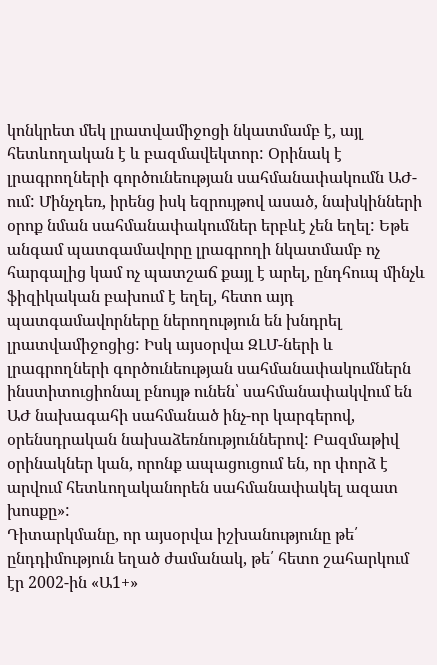կոնկրետ մեկ լրատվամիջոցի նկատմամբ է, այլ հետևողական է և բազմավեկտոր: Օրինակ է լրագրողների գործունեության սահմանափակումն ԱԺ-ում: Մինչդեռ, իրենց իսկ եզրույթով ասած, նախկինների օրոք նման սահմանափակումներ երբևէ չեն եղել: Եթե անգամ պատգամավորը լրագրողի նկատմամբ ոչ հարգալից կամ ոչ պատշաճ քայլ է արել, ընդհուպ մինչև ֆիզիկական բախում է եղել, հետո այդ պատգամավորները ներողություն են խնդրել լրատվամիջոցից: Իսկ այսօրվա ԶԼՄ-ների և լրագրողների գործունեության սահմանափակումներն ինստիտուցիոնալ բնույթ ունեն՝ սահմանափակվում են ԱԺ նախագահի սահմանած ինչ-որ կարգերով, օրենսդրական նախաձեռնություններով: Բազմաթիվ օրինակներ կան, որոնք ապացուցում են, որ փորձ է արվում հետևողականորեն սահմանափակել ազատ խոսքը»:
Դիտարկմանը, որ այսօրվա իշխանությունը թե՛ ընդդիմություն եղած ժամանակ, թե՛ հետո շահարկում էր 2002-ին «Ա1+»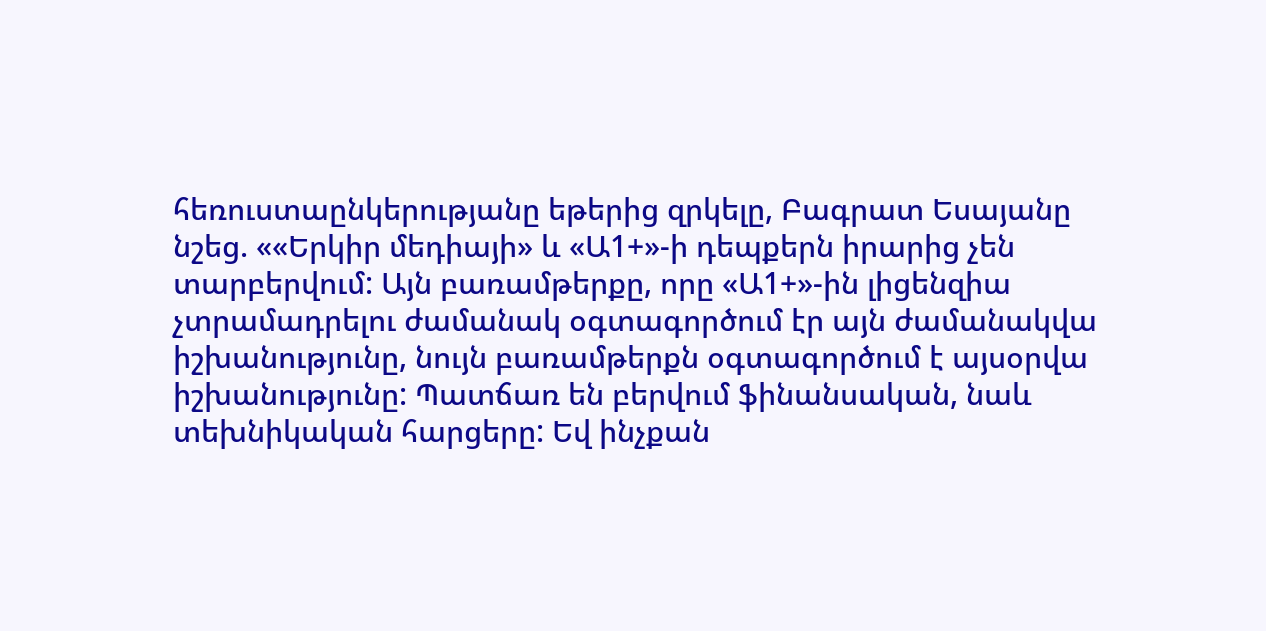հեռուստաընկերությանը եթերից զրկելը, Բագրատ Եսայանը նշեց. ««Երկիր մեդիայի» և «Ա1+»-ի դեպքերն իրարից չեն տարբերվում: Այն բառամթերքը, որը «Ա1+»-ին լիցենզիա չտրամադրելու ժամանակ օգտագործում էր այն ժամանակվա իշխանությունը, նույն բառամթերքն օգտագործում է այսօրվա իշխանությունը: Պատճառ են բերվում ֆինանսական, նաև տեխնիկական հարցերը: Եվ ինչքան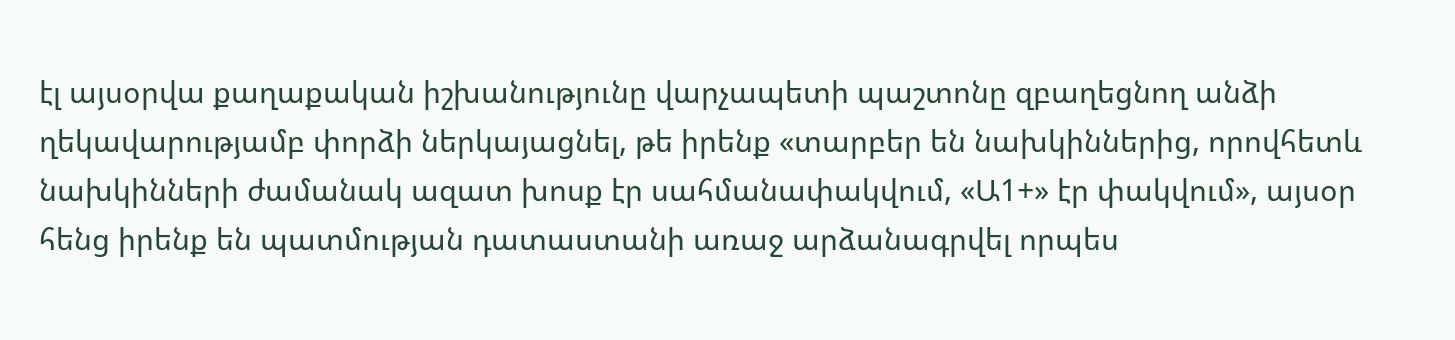էլ այսօրվա քաղաքական իշխանությունը վարչապետի պաշտոնը զբաղեցնող անձի ղեկավարությամբ փորձի ներկայացնել, թե իրենք «տարբեր են նախկիններից, որովհետև նախկինների ժամանակ ազատ խոսք էր սահմանափակվում, «Ա1+» էր փակվում», այսօր հենց իրենք են պատմության դատաստանի առաջ արձանագրվել որպես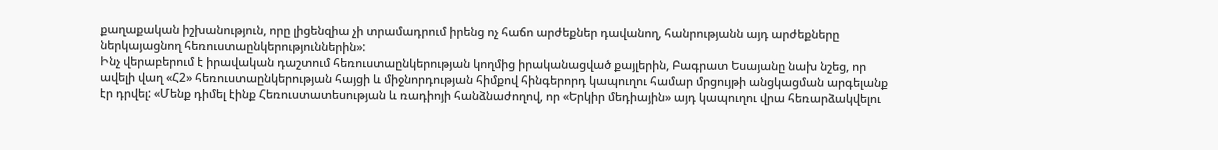քաղաքական իշխանություն, որը լիցենզիա չի տրամադրում իրենց ոչ հաճո արժեքներ դավանող, հանրությանն այդ արժեքները ներկայացնող հեռուստաընկերություններին»:
Ինչ վերաբերում է իրավական դաշտում հեռուստաընկերության կողմից իրականացված քայլերին, Բագրատ Եսայանը նախ նշեց, որ ավելի վաղ «Հ2» հեռուստաընկերության հայցի և միջնորդության հիմքով հինգերորդ կապուղու համար մրցույթի անցկացման արգելանք էր դրվել: «Մենք դիմել էինք Հեռուստատեսության և ռադիոյի հանձնաժողով, որ «Երկիր մեդիային» այդ կապուղու վրա հեռարձակվելու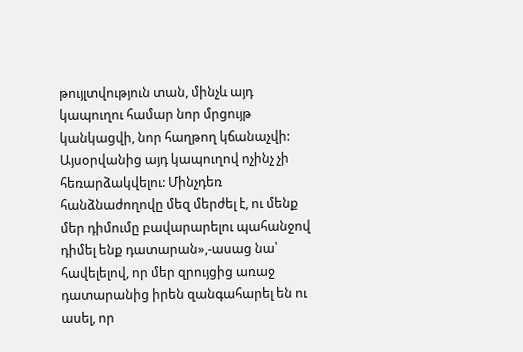թույլտվություն տան, մինչև այդ կապուղու համար նոր մրցույթ կանկացվի, նոր հաղթող կճանաչվի: Այսօրվանից այդ կապուղով ոչինչ չի հեռարձակվելու: Մինչդեռ հանձնաժողովը մեզ մերժել է, ու մենք մեր դիմումը բավարարելու պահանջով դիմել ենք դատարան»,-ասաց նա՝ հավելելով, որ մեր զրույցից առաջ դատարանից իրեն զանգահարել են ու ասել, որ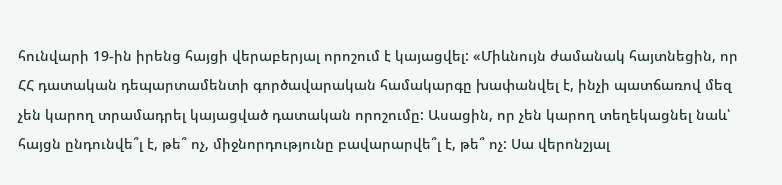հունվարի 19-ին իրենց հայցի վերաբերյալ որոշում է կայացվել: «Միևնույն ժամանակ հայտնեցին, որ ՀՀ դատական դեպարտամենտի գործավարական համակարգը խափանվել է, ինչի պատճառով մեզ չեն կարող տրամադրել կայացված դատական որոշումը: Ասացին, որ չեն կարող տեղեկացնել նաև՝ հայցն ընդունվե՞լ է, թե՞ ոչ, միջնորդությունը բավարարվե՞լ է, թե՞ ոչ: Սա վերոնշյալ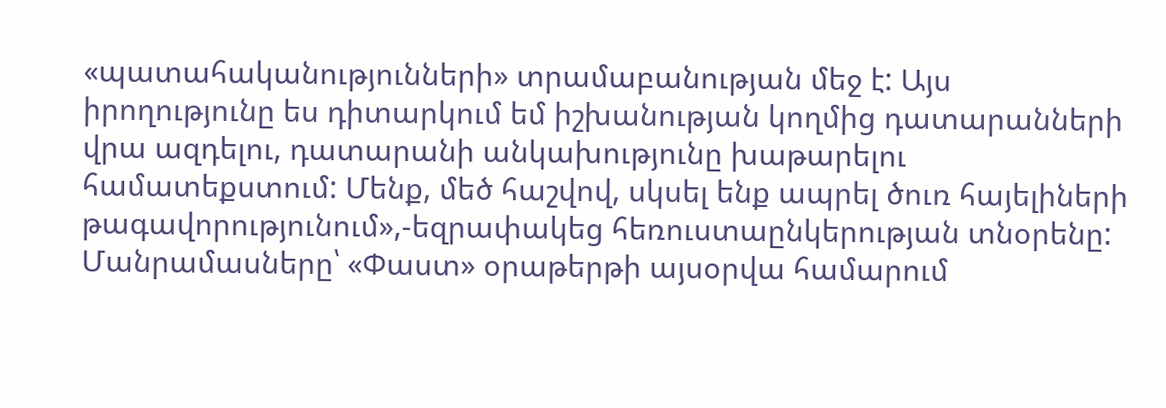«պատահականությունների» տրամաբանության մեջ է: Այս իրողությունը ես դիտարկում եմ իշխանության կողմից դատարանների վրա ազդելու, դատարանի անկախությունը խաթարելու համատեքստում: Մենք, մեծ հաշվով, սկսել ենք ապրել ծուռ հայելիների թագավորությունում»,-եզրափակեց հեռուստաընկերության տնօրենը:
Մանրամասները՝ «Փաստ» օրաթերթի այսօրվա համարում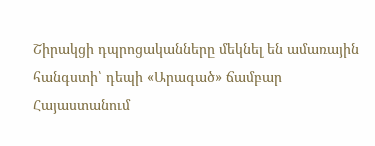Շիրակցի դպրոցականները մեկնել են ամառային հանգստի՝ դեպի «Արագած» ճամբար
Հայաստանում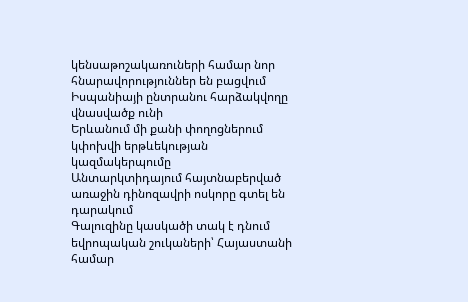կենսաթոշակառուների համար նոր հնարավորություններ են բացվում
Իսպանիայի ընտրանու հարձակվողը վնասվածք ունի
Երևանում մի քանի փողոցներում կփոխվի երթևեկության կազմակերպումը
Անտարկտիդայում հայտնաբերված առաջին դինոզավրի ոսկորը գտել են դարակում
Գալուզինը կասկածի տակ է դնում եվրոպական շուկաների՝ Հայաստանի համար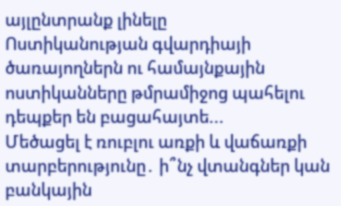այլընտրանք լինելը
Ոստիկանության գվարդիայի ծառայողներն ու համայնքային ոստիկանները թմրամիջոց պահելու դեպքեր են բացահայտե...
Մեծացել է ռուբլու առքի և վաճառքի տարբերությունը․ ի՞նչ վտանգներ կան բանկային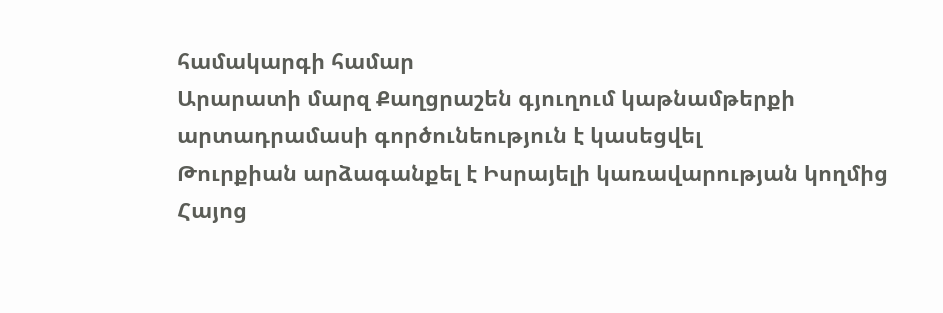համակարգի համար
Արարատի մարզ Քաղցրաշեն գյուղում կաթնամթերքի արտադրամասի գործունեություն է կասեցվել
Թուրքիան արձագանքել է Իսրայելի կառավարության կողմից Հայոց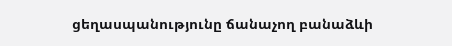ցեղասպանությունը ճանաչող բանաձևի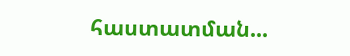հաստատման...